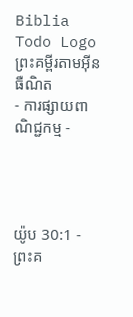Biblia Todo Logo
ព្រះគម្ពីរតាមអ៊ីនធឺណិត
- ការផ្សាយពាណិជ្ជកម្ម -




យ៉ូប 30:1 - ព្រះគ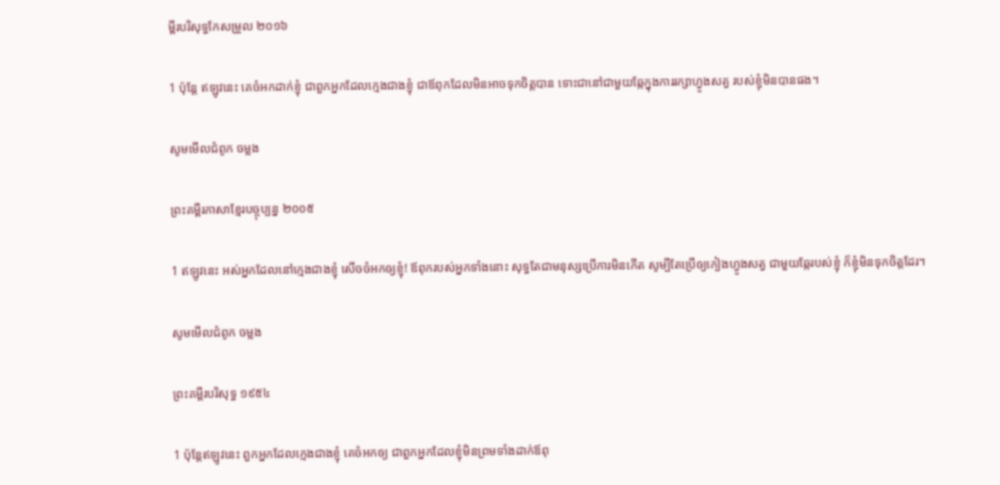ម្ពីរបរិសុទ្ធកែសម្រួល ២០១៦

1 ប៉ុន្តែ ឥឡូវនេះ គេចំអកដាក់ខ្ញុំ ជាពួកអ្នកដែលក្មេងជាងខ្ញុំ ជាឪពុកដែលមិនអាចទុកចិត្តបាន ទោះជានៅជា‌មួយឆ្កែក្នុងការរក្សាហ្វូងសត្វ របស់ខ្ញុំមិនបានផង។

សូមមើលជំពូក ចម្លង

ព្រះគម្ពីរភាសាខ្មែរបច្ចុប្បន្ន ២០០៥

1 ឥឡូវនេះ អស់អ្នកដែលនៅក្មេងជាងខ្ញុំ សើចចំអកឲ្យខ្ញុំ! ឪពុករបស់អ្នកទាំងនោះ សុទ្ធតែជាមនុស្សប្រើការមិនកើត សូម្បីតែប្រើឲ្យកៀងហ្វូងសត្វ ជាមួយឆ្កែរបស់ខ្ញុំ ក៏ខ្ញុំមិនទុកចិត្តដែរ។

សូមមើលជំពូក ចម្លង

ព្រះគម្ពីរបរិសុទ្ធ ១៩៥៤

1 ប៉ុន្តែឥឡូវនេះ ពួកអ្នកដែលក្មេងជាងខ្ញុំ គេចំអកឲ្យ ជាពួកអ្នកដែលខ្ញុំមិនព្រមទាំងដាក់ឪពុ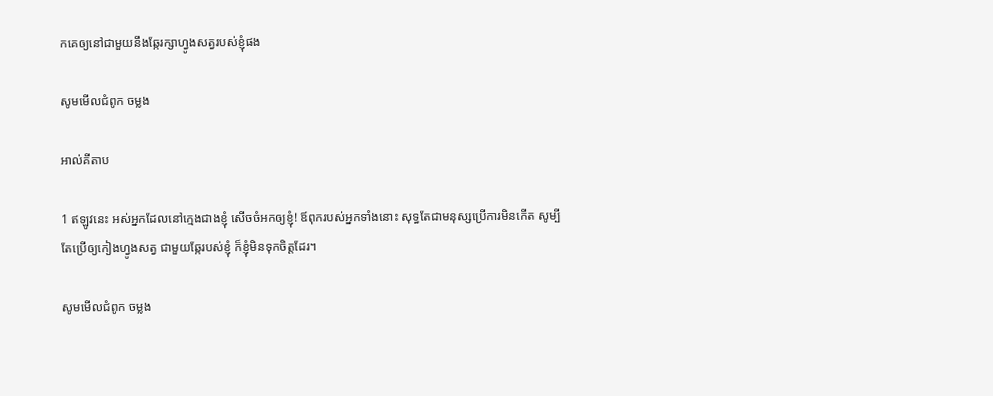កគេឲ្យនៅជាមួយនឹងឆ្កែរក្សាហ្វូងសត្វរបស់ខ្ញុំផង

សូមមើលជំពូក ចម្លង

អាល់គីតាប

1 ឥឡូវនេះ អស់អ្នកដែលនៅក្មេងជាងខ្ញុំ សើចចំអកឲ្យខ្ញុំ! ឪពុករបស់អ្នកទាំងនោះ សុទ្ធតែជាមនុស្សប្រើការមិនកើត សូម្បីតែប្រើឲ្យកៀងហ្វូងសត្វ ជាមួយឆ្កែរបស់ខ្ញុំ ក៏ខ្ញុំមិនទុកចិត្តដែរ។

សូមមើលជំពូក ចម្លង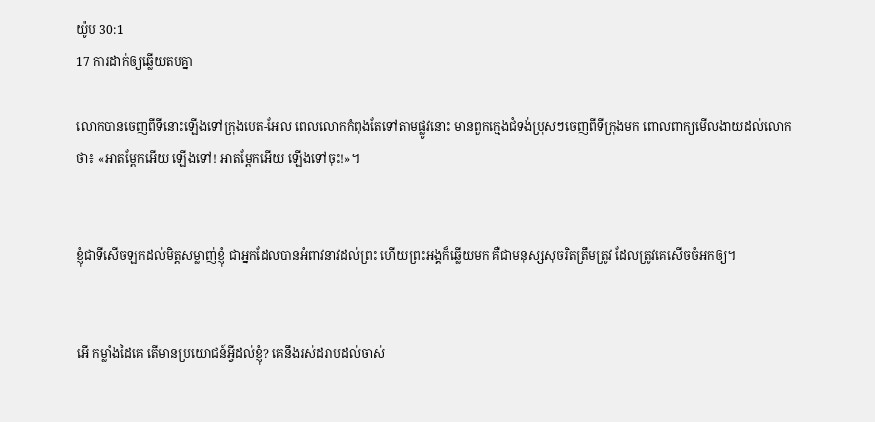យ៉ូប 30:1
17 ការដាក់ឲ្យឆ្លើយតបគ្នា

លោកបានចេញពីទីនោះឡើងទៅក្រុងបេត-អែល ពេលលោកកំពុងតែទៅតាមផ្លូវនោះ មានពួកក្មេងជំទង់ប្រុសៗចេញពីទីក្រុងមក ពោលពាក្យមើល‌ងាយដល់លោកថា៖ «អាតម្ពែកអើយ ឡើងទៅ! អាតម្ពែកអើយ ឡើងទៅចុះ!»។


ខ្ញុំជាទីសើចឡកដល់មិត្តសម្លាញ់ខ្ញុំ ជាអ្នកដែលបានអំពាវ‌នាវដល់ព្រះ ហើយព្រះ‌អង្គក៏ឆ្លើយមក គឺជាមនុស្សសុចរិតត្រឹមត្រូវ ដែលត្រូវគេសើចចំអកឲ្យ។


អើ កម្លាំងដៃគេ តើមានប្រយោជន៍អ្វីដល់ខ្ញុំ? គេនឹងរស់ដរាបដល់ចាស់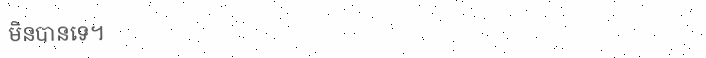មិនបានទេ។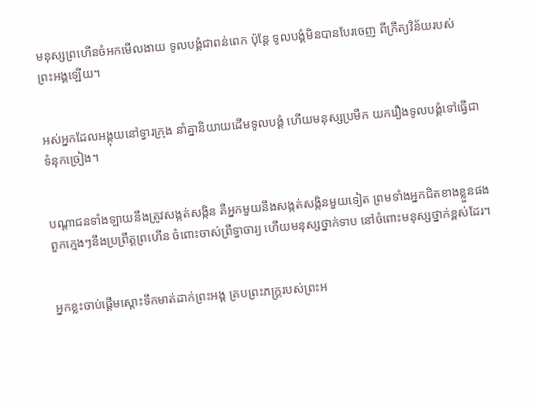មនុស្សព្រហើនចំអកមើល‌ងាយ ទូល‌បង្គំជាពន់‌ពេក ប៉ុន្តែ ទូល‌បង្គំមិនបានបែរចេញ ពីក្រឹត្យ‌វិន័យរបស់ព្រះ‌អង្គឡើយ។


អស់អ្នកដែលអង្គុយនៅទ្វារក្រុង នាំគ្នានិយាយដើមទូល‌បង្គំ ហើយមនុស្សប្រមឹក យករឿងទូល‌បង្គំទៅធ្វើជាទំនុកច្រៀង។


បណ្ដា‌ជនទាំង‌ឡាយនឹងត្រូវសង្កត់‌សង្កិន គឺអ្នកមួយនឹងសង្កត់‌សង្កិនមួយទៀត ព្រមទាំងអ្នកជិតខាងខ្លួនផង ពួកក្មេងៗនឹងប្រព្រឹត្តព្រហើន ចំពោះចាស់ព្រឹទ្ធា‌ចារ្យ ហើយមនុស្សថ្នាក់ទាប នៅចំពោះមនុស្សថ្នាក់ខ្ពស់ដែរ។


អ្នកខ្លះចាប់ផ្ដើមស្តោះទឹកមាត់ដាក់ព្រះ‌អង្គ គ្របព្រះ‌ភក្ត្ររបស់ព្រះ‌អ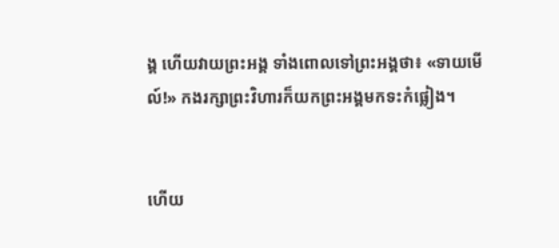ង្គ ហើយវាយព្រះ‌អង្គ ទាំងពោលទៅព្រះ‌អង្គថា៖ «ទាយមើល៍!» កងរក្សាព្រះវិហារក៏យកព្រះ‌អង្គមកទះកំផ្លៀង។


ហើយ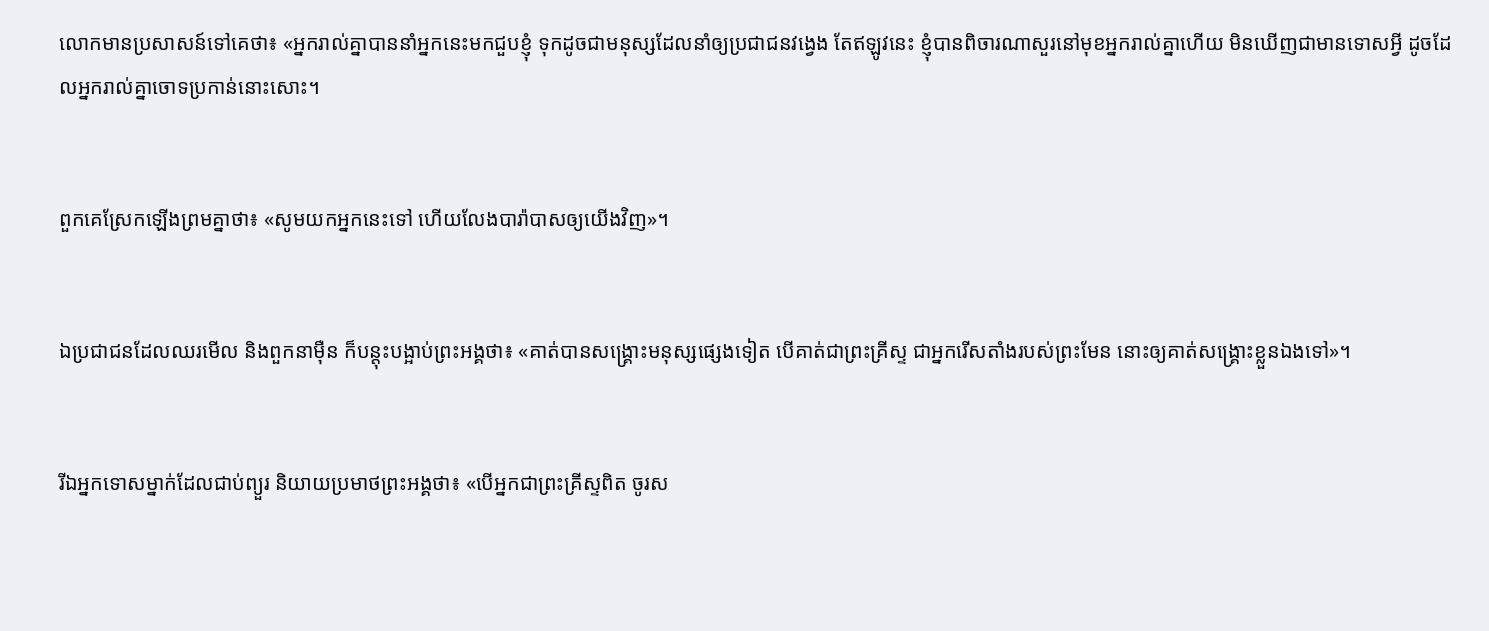លោកមានប្រសាសន៍ទៅគេថា៖ «អ្នករាល់គ្នាបាននាំអ្នកនេះមកជួបខ្ញុំ ទុកដូចជាមនុស្សដែលនាំឲ្យប្រជា‌ជនវង្វេង តែឥឡូវនេះ ខ្ញុំបានពិចារណាសួរនៅមុខអ្នករាល់គ្នាហើយ មិនឃើញជាមានទោសអ្វី ដូចដែលអ្នករាល់គ្នាចោទប្រកាន់នោះសោះ។


ពួកគេស្រែកឡើងព្រមគ្នាថា៖ «សូមយកអ្នកនេះទៅ ហើយលែងបារ៉ាបាសឲ្យយើងវិញ»។


ឯប្រជា‌ជនដែលឈរមើល និងពួកនាម៉ឺន ក៏បន្តុះបង្អាប់ព្រះ‌អង្គថា៖ «គាត់បានសង្គ្រោះមនុស្សផ្សេងទៀត បើគាត់ជាព្រះ‌គ្រីស្ទ ជាអ្នករើសតាំងរបស់ព្រះមែន នោះឲ្យគាត់សង្គ្រោះខ្លួនឯងទៅ»។


រីឯអ្នកទោសម្នាក់ដែលជាប់ព្យួរ និយាយប្រមាថព្រះ‌អង្គថា៖ «បើអ្នកជាព្រះ‌គ្រីស្ទពិត ចូរស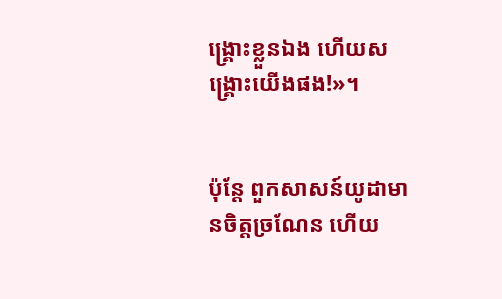ង្គ្រោះខ្លួនឯង ហើយសង្រ្គោះយើងផង!»។


ប៉ុន្ដែ ពួកសាសន៍យូដាមានចិត្តច្រណែន ហើយ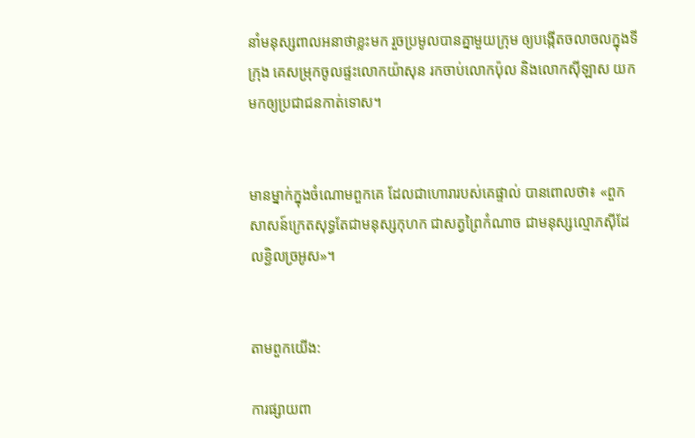នាំមនុស្សពាលអនាថាខ្លះមក រួចប្រមូលបានគ្នាមួយក្រុម ឲ្យបង្កើតចលាចលក្នុងទីក្រុង គេសម្រុកចូលផ្ទះលោកយ៉ាសុន រកចាប់លោកប៉ុល និងលោកស៊ីឡាស យកមកឲ្យប្រជាជនកាត់ទោស។


មានម្នាក់ក្នុងចំណោមពួកគេ ដែលជាហោរារបស់គេផ្ទាល់ បានពោលថា៖ «ពួកសាសន៍ក្រេតសុទ្ធតែជាមនុស្សកុហក ជាសត្វព្រៃកំណាច ជាមនុស្សល្មោភស៊ីដែលខ្ជិលច្រអូស»។


តាមពួកយើង:

ការផ្សាយពា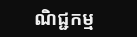ណិជ្ជកម្ម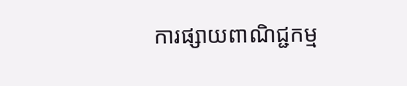ការផ្សាយពាណិជ្ជកម្ម